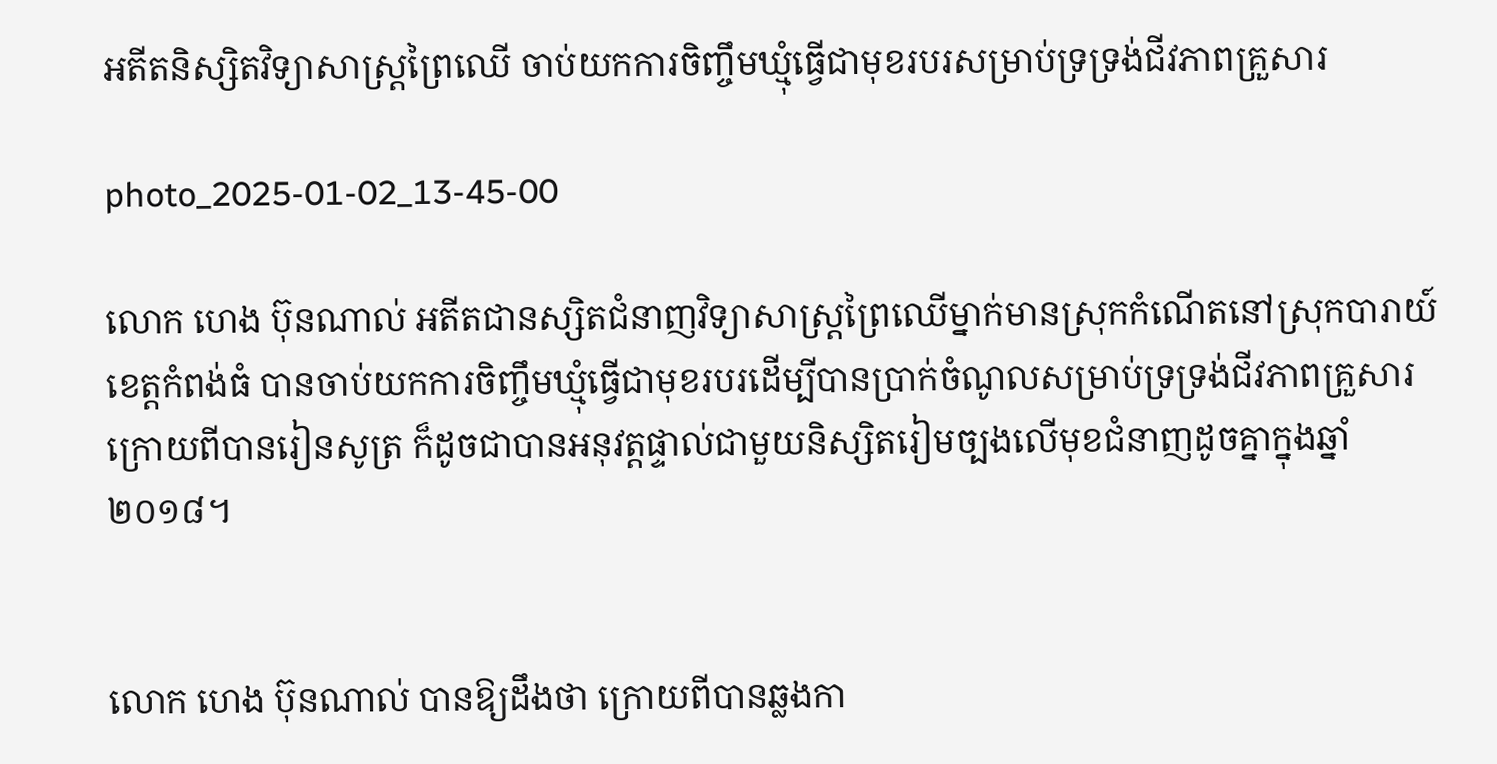អតីតនិស្សិតវិទ្យាសាស្ត្រព្រៃឈើ ចាប់យកការចិញ្ចឹមឃ្មុំធ្វើជាមុខរបរសម្រាប់ទ្រទ្រង់ជីវភាពគ្រួសារ

photo_2025-01-02_13-45-00

លោក ហេង ប៊ុនណាល់ អតីតជានស្សិតជំនាញវិទ្យាសាស្ត្រព្រៃឈើម្នាក់មានស្រុកកំណើតនៅស្រុកបារាយ៍ ខេត្តកំពង់ធំ បានចាប់យកការចិញ្ចឹមឃ្មុំធ្វើជាមុខរបរដើម្បីបានប្រាក់ចំណូលសម្រាប់ទ្រទ្រង់ជីវភាពគ្រួសារ ក្រោយពីបានរៀនសូត្រ ក៏ដូចជាបានអនុវត្តផ្ទាល់ជាមួយនិស្សិតរៀមច្បងលើមុខជំនាញដូចគ្នាក្នុងឆ្នាំ២០១៨។


លោក ហេង ប៊ុនណាល់ បានឱ្យដឹងថា ក្រោយពីបានឆ្លងកា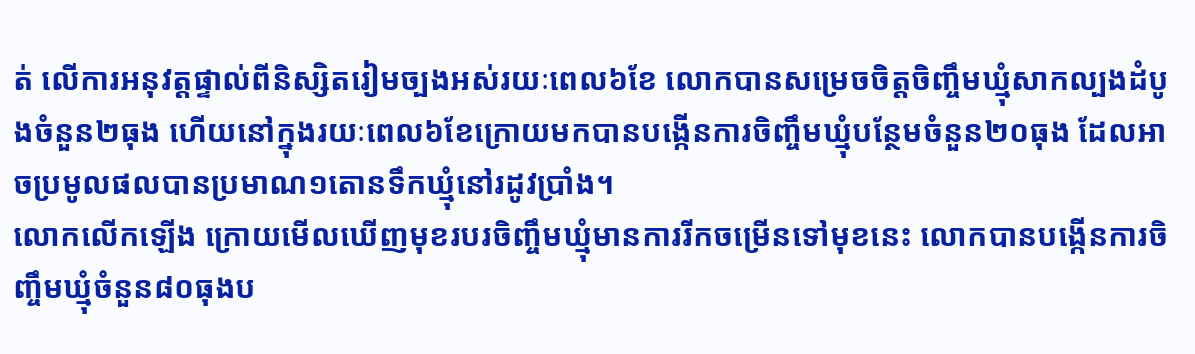ត់ លើការអនុវត្តផ្ទាល់ពីនិស្សិតរៀមច្បងអស់រយៈពេល៦ខែ លោកបានសម្រេចចិត្តចិញ្ចឹមឃ្មុំសាកល្បងដំបូងចំនួន២ធុង ហើយនៅក្នុងរយៈពេល៦ខែក្រោយមកបានបង្កើនការចិញ្ចឹមឃ្មុំបន្ថែមចំនួន២០ធុង ដែលអាចប្រមូលផលបានប្រមាណ១តោនទឹកឃ្មុំនៅរដូវប្រាំង។
លោកលើកឡើង ក្រោយមើលឃើញមុខរបរចិញ្ចឹមឃ្មុំមានការរីកចម្រើនទៅមុខនេះ លោកបានបង្កើនការចិញ្ចឹមឃ្មុំចំនួន៨០ធុងប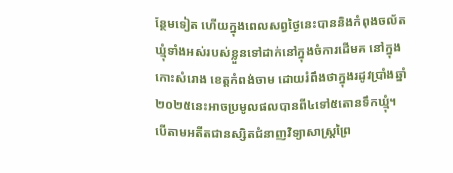ន្ថែមទៀត ហើយក្នុងពេលសព្វថ្ងៃនេះបាននិងកំពុងចល័តឃ្មុំទាំងអស់របស់ខ្លួនទៅដាក់នៅក្នុងចំការដើមគ នៅក្នុងកោះសំរោង ខេត្តកំពង់ចាម ដោយរំពឹងថាក្នុងរដូវប្រាំងឆ្នាំ២០២៥នេះអាចប្រមូលផលបានពី៤ទៅ៥តោនទឹកឃ្មុំ។
បើតាមអតីតជានស្សិតជំនាញវិទ្យាសាស្ត្រព្រៃ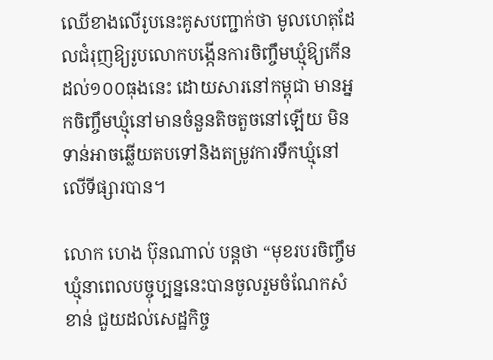ឈើខាងលើរូបនេះគូសបញ្ជាក់ថា មូលហេតុដែលជំរុញឱ្យរូបលោកបង្កើនការចិញ្ចឹមឃ្មុំឱ្យកើនដល់១០០ធុងនេះ ដោយសារនៅកម្ពុជា មានអ្នកចិញ្ចឹមឃ្មុំនៅមានចំនួនតិចតួចនៅឡើយ មិនទាន់អាចឆ្លើយតបទៅនិងតម្រូវការទឹកឃ្មុំនៅលើទីផ្សារបាន។

លោក ហេង ប៊ុនណាល់ បន្តថា “មុខរបរចិញ្ចឹមឃ្មុំនាពេលបច្ចុប្បន្ននេះបានចូលរួមចំណែកសំខាន់ ជួយដល់សេដ្ឋកិច្ច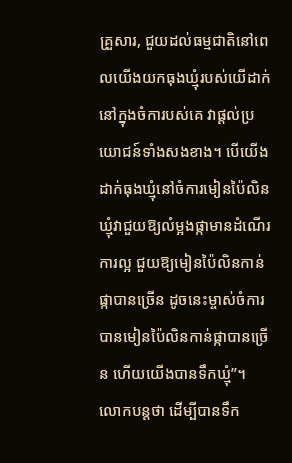គ្រួសារ, ជួយដល់ធម្មជាតិនៅពេលយើងយកធុងឃ្មុំរបស់យើដាក់នៅក្នុងចំការបស់គេ វាផ្តល់ប្រយោជន៍ទាំងសងខាង។ បើយើងដាក់ធុងឃ្មុំនៅចំការមៀនប៉ៃលិន ឃ្មុំវាជួយឱ្យលំម្អងផ្កាមានដំណើរការល្អ ជួយឱ្យមៀនប៉ៃលិនកាន់ផ្កាបានច្រើន ដូចនេះម្ចាស់ចំការបានមៀនប៉ៃលិនកាន់ផ្កាបានច្រើន ហើយយើងបានទឹកឃ្មុំ”។
លោកបន្តថា ដើម្បីបានទឹក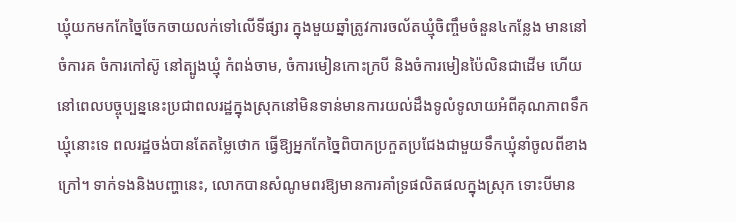ឃ្មុំយកមកកែច្នៃចែកចាយលក់ទៅលើទីផ្សារ ក្នុងមួយឆ្នាំត្រូវការចល័តឃ្មុំចិញ្ចឹមចំនួន៤កន្លែង មាននៅចំការគ ចំការកៅស៊ូ នៅត្បូងឃ្មុំ កំពង់ចាម, ចំការមៀនកោះក្របី និងចំការមៀនប៉ៃលិនជាដើម ហើយនៅពេលបច្ចុប្បន្ននេះប្រជាពលរដ្ឋក្នុងស្រុកនៅមិនទាន់មានការយល់ដឹងទូលំទូលាយអំពីគុណភាពទឹកឃ្មុំនោះទេ ពលរដ្ឋចង់បានតែតម្លៃថោក ធ្វើឱ្យអ្នកកែច្នៃពិបាកប្រកួតប្រជែងជាមួយទឹកឃ្មុំនាំចូលពីខាងក្រៅ។ ទាក់ទងនិងបញ្ហានេះ, លោកបានសំណូមពរឱ្យមានការគាំទ្រផលិតផលក្នុងស្រុក ទោះបីមាន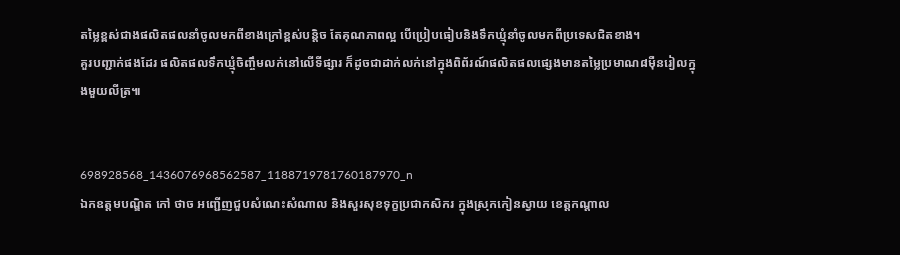តម្លៃខ្ពស់ជាងផលិតផលនាំចូលមកពីខាងក្រៅខ្ពស់បន្តិច តែគុណភាពល្អ បើប្រៀបធៀបនិងទឹកឃ្មុំនាំចូលមកពីប្រទេសជិតខាង។
គួរបញ្ជាក់ផងដែរ ផលិតផលទឹកឃ្មុំចិញ្ចឹមលក់នៅលើទីផ្សារ ក៏ដូចជាដាក់លក់នៅក្នុងពិព័រណ៍ផលិតផលផ្សេងមានតម្លៃប្រមាណ៨ម៉ឺនរៀលក្នុងមួយលីត្រ៕


698928568_1436076968562587_1188719781760187970_n
ឯកឧត្តមបណ្ឌិត កៅ ថាច អញ្ជើញជួបសំណេះសំណាល និងសួរសុខទុក្ខប្រជាកសិករ ក្នុងស្រុកកៀនស្វាយ ខេត្តកណ្តាល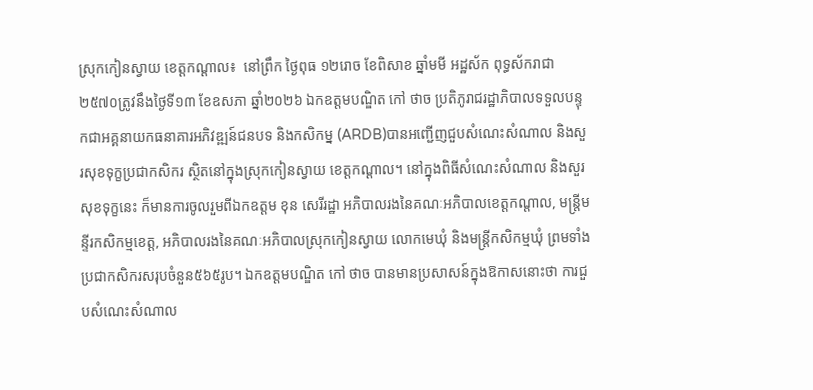ស្រុកកៀនស្វាយ ខេត្តកណ្តាល៖  នៅព្រឹក ថ្ងៃពុធ ១២រោច ខែពិសាខ ឆ្នាំមមី អដ្ឋស័ក ពុទ្ធស័ករាជា ២៥៧០ត្រូវនឹងថ្ងៃទី១៣ ខែឧសភា ឆ្នាំ២០២៦ ឯកឧត្តមបណ្ឌិត កៅ ថាច ប្រតិភូរាជរដ្ឋាភិបាលទទួលបន្ទុកជាអគ្គនាយកធនាគារអភិវឌ្ឍន៍ជនបទ និងកសិកម្ន (ARDB)បានអញ្ជើញជួបសំណេះសំណាល និងសួរសុខទុក្ខប្រជាកសិករ ស្ថិតនៅក្នុងស្រុកកៀនស្វាយ ខេត្តកណ្តាល។ នៅក្នុងពិធីសំណេះសំណាល និងសួរសុខទុក្ខនេះ ក៏មានការចូលរួមពីឯកឧត្តម ខុន សេរីរដ្ឋា អភិបាលរងនៃគណៈអភិបាលខេត្តកណ្តាល, មន្ត្រីមន្ទីរកសិកម្មខេត្ត, អភិបាលរងនៃគណៈអភិបាលស្រុកកៀនស្វាយ លោកមេឃុំ និងមន្រ្តីកសិកម្មឃុំ ព្រមទាំងប្រជាកសិករសរុបចំនួន៥៦៥រូប។ ឯកឧត្តមបណ្ឌិត កៅ ថាច បានមានប្រសាសន៍ក្នុងឱកាសនោះថា ការជួបសំណេះសំណាល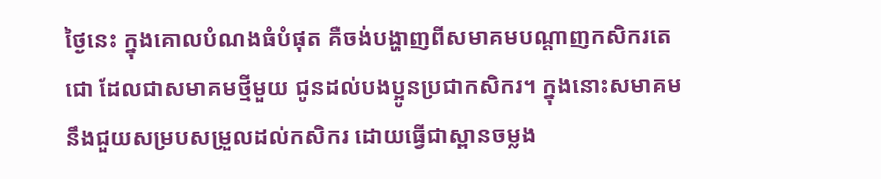ថ្ងៃនេះ ក្នុងគោលបំណងធំបំផុត គឺចង់បង្ហាញពីសមាគមបណ្តាញកសិករតេជោ ដែលជាសមាគមថ្មីមួយ ជូនដល់បងប្អូនប្រជាកសិករ។ ក្នុងនោះសមាគមនឹងជួយសម្របសម្រួលដល់កសិករ ដោយធ្វើជាស្ពានចម្លង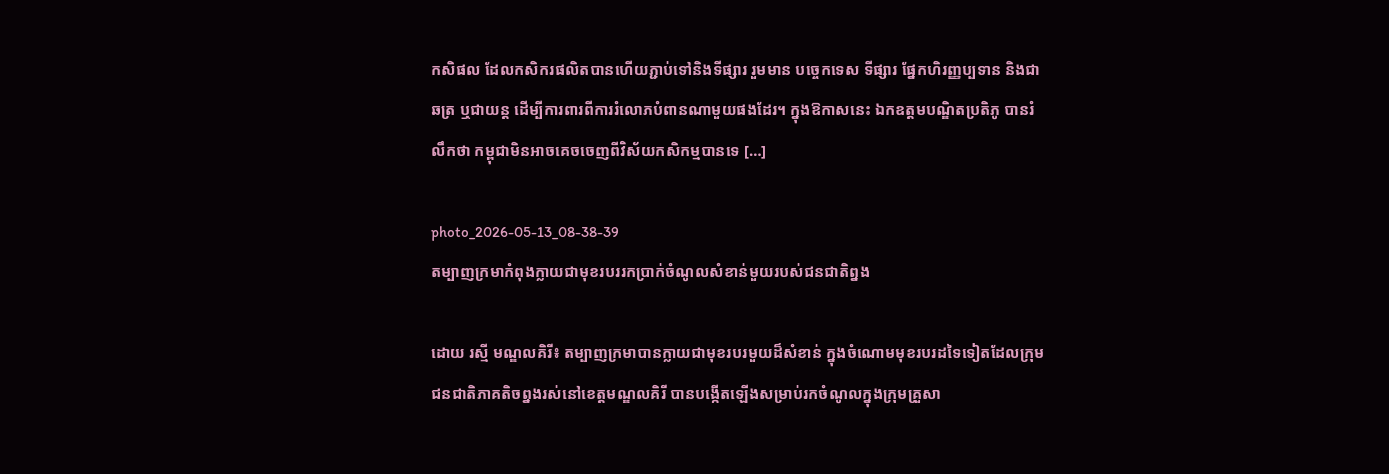កសិផល ដែលកសិករផលិតបានហើយភ្ជាប់ទៅនិងទីផ្សារ រួមមាន បច្ចេកទេស ទីផ្សារ ផ្នែកហិរញ្ញប្បទាន និងជាឆត្រ ឬជាយន្ត ដើម្បីការពារពីការរំលោភបំពានណាមួយផងដែរ។ ក្នុងឱកាសនេះ ឯកឧត្តមបណ្ឌិតប្រតិភូ បានរំលឹកថា កម្ពុជាមិនអាចគេចចេញពីវិស័យកសិកម្មបានទេ […]

photo_2026-05-13_08-38-39
តម្បាញក្រមាកំពុងក្លាយជាមុខរបររកប្រាក់ចំណូលសំខាន់មួយរបស់ជនជាតិព្នង

ដោយ រស្មី មណ្ឌលគិរី៖ តម្បាញក្រមាបានក្លាយជាមុខរបរមួយដ៏សំខាន់ ក្នុងចំណោមមុខរបរដទៃទៀតដែលក្រុមជនជាតិភាគតិចព្នងរស់នៅខេត្តមណ្ឌលគិរី បានបង្កើតឡើងសម្រាប់រកចំណូលក្នុងក្រុមគ្រួសា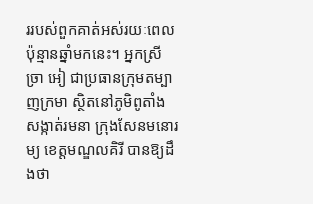ររបស់ពួកគាត់អស់រយៈពេលប៉ុន្មានឆ្នាំមកនេះ។ អ្នកស្រី ច្រា អៀ ជាប្រធានក្រុមតម្បាញក្រមា ស្ថិតនៅភូមិពូតាំង សង្កាត់រមនា ក្រុងសែនមនោរម្យ ខេត្តមណ្ឌលគិរី បានឱ្យដឹងថា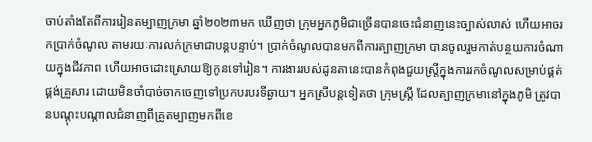ចាប់តាំងតែពីការរៀនតម្បាញក្រមា ឆ្នាំ២០២៣មក ឃើញថា ក្រុមអ្នកភូមិជាច្រើនបានចេះជំនាញនេះច្បាស់លាស់ ហើយអាចរកប្រាក់ចំណូល តាមរយៈការលក់ក្រមាជាបន្តបន្ទាប់។ ប្រាក់ចំណូលបានមកពីការត្បាញក្រមា បានចូលរួមកាត់បន្ថយការចំណាយក្នុងជីវភាព ហើយអាចដោះស្រោយឱ្យកូនទៅរៀន។ ការងាររបស់ដូនតានេះបានកំពុងជួយស្រ្តីក្នុងការរកចំណូលសម្រាប់ផ្គត់ផ្គង់គ្រួសារ ដោយមិនចាំបាច់ចាកចេញទៅប្រកបរបរទីឆ្ងាយ។ អ្នកស្រីបន្តទៀតថា ក្រុមស្ត្រី ដែលត្បាញក្រមានៅក្នុងភូមិ ត្រូវបានបណ្តុះបណ្តាលជំនាញពីគ្រូតម្បាញមកពីខេ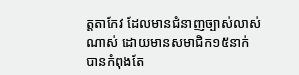ត្តតាកែវ ដែលមានជំនាញច្បាស់លាស់ណាស់ ដោយមានសមាជិក១៥នាក់ បានកំពុងតែ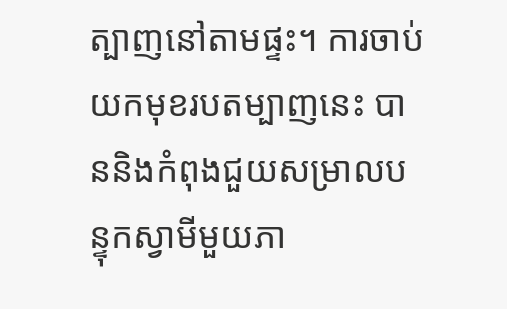ត្បាញនៅតាមផ្ទះ។ ការចាប់យកមុខរបតម្បាញនេះ បាននិងកំពុងជួយសម្រាលបន្ទុកស្វាមីមួយភា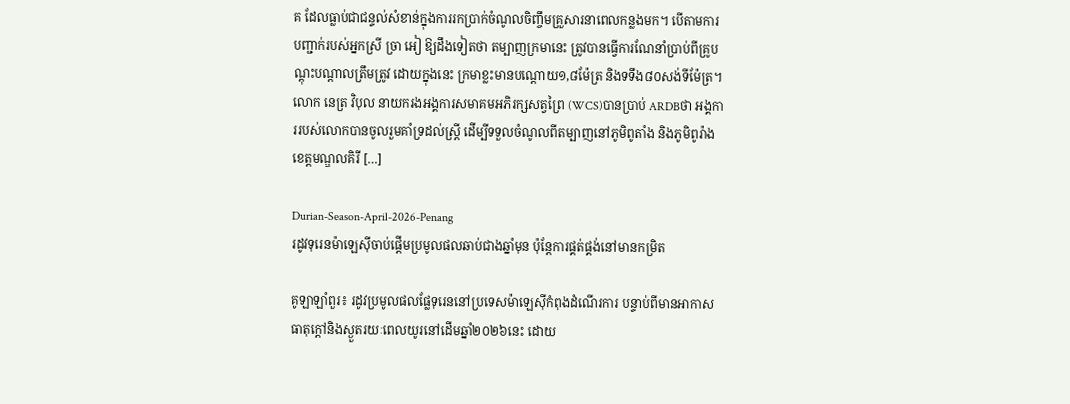គ ដែលធ្លាប់ជាជន្ទល់សំខាន់ក្នុងការរកប្រាក់ចំណូលចិញ្ចឹមគ្រួសារនាពេលកន្លងមក។ បើតាមការបញ្ជាក់របស់អ្នកស្រី ច្រា អៀ ឱ្យដឹងទៀតថា តម្បាញក្រមានេះ ត្រូវបានធ្វើការណែនាំប្រាប់ពីគ្រូបណ្តុះបណ្តាលត្រឹមត្រូវ ដោយក្នុងនេះ ក្រមាខ្លះមានបណ្តោយ១,៨ម៉ែត្រ និងទទឹង៨០សង់ទីម៉ែត្រ។ លោក នេត្រ វិបុល នាយករងអង្គការសមាគមអភិរក្សសត្វព្រៃ (WCS)បានប្រាប់ ARDBថា អង្គការរបស់លោកបានចូលរួមគាំទ្រដល់ស្ត្រី ដើម្បីទទួលចំណូលពីតម្បាញនៅភូមិពូតាំង និងភូមិពូរ៉ាង ខេត្តមណ្ឌលគិរី […]

Durian-Season-April-2026-Penang
រដូវទុរេនម៉ាឡេស៊ីចាប់ផ្តើមប្រមូលផលឆាប់ជាងឆ្នាំមុន ប៉ុន្តែការផ្គត់ផ្គង់នៅមានកម្រិត

គូឡាឡាំពួរ៖ រដូវប្រមូលផលផ្លែទុរេននៅប្រទេសម៉ាឡេស៊ីកំពុងដំណើរការ បន្ទាប់ពីមានអាកាសធាតុក្តៅនិងស្ងួតរយៈពេលយូរនៅដើមឆ្នាំ២០២៦នេះ ដោយ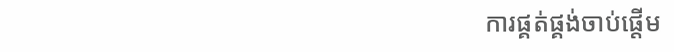ការផ្គត់ផ្គង់ចាប់ផ្តើម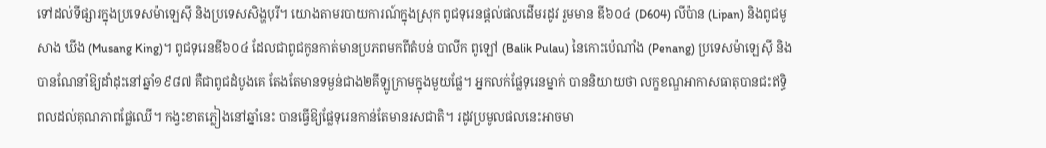ទៅដល់ទីផ្សារក្នុងប្រទេសម៉ាឡេស៊ី និងប្រទេសសិង្ហបុរី។ យោងតាមរបាយការណ៍ក្នុងស្រុក ពូជទុរេនផ្តល់ផលដើមរដូវ រួមមាន ឌី៦០៤ (D604) លីប៉ាន (Lipan) និងពូជមូសាង ឃីង (Musang King)។ ពូជទុរេនឌី៦០៤ ដែលជាពូជកូនកាត់មានប្រភពមកពីតំបន់ បាលីក ពូឡៅ (Balik Pulau) នៃកោះប៉េណាំង (Penang) ប្រទេសម៉ាឡេស៊ី និងបានណែនាំឱ្យដាំដុះនៅឆ្នាំ១៩៨៧ គឺជាពូជដំបូងគេ តែងតែមានទម្ងន់ជាង២គីឡូក្រាមក្នុងមួយផ្លែ។ អ្នកលក់ផ្លែទុរេនម្នាក់ បាននិយាយថា លក្ខខណ្ឌអាកាសធាតុបានជះឥទ្ធិពលដល់គុណភាពផ្លែឈើ។ កង្វះខាតភ្លៀងនៅឆ្នាំនេះ បានធ្វើឱ្យផ្លែទុរេនកាន់តែមានរសជាតិ។ រដូវប្រមូលផលនេះអាចមា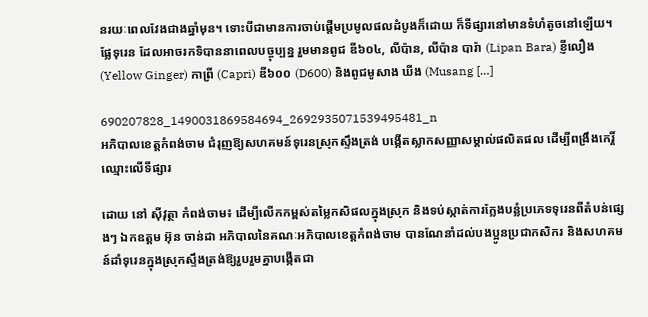នរយៈពេលវែងជាងឆ្នាំមុន។ ទោះបីជាមានការចាប់ផ្តើមប្រមូលផលដំបូងក៏ដោយ ក៏ទីផ្សារនៅមានទំហំតូចនៅឡើយ។ ផ្លែទុរេន ដែលអាចរកទិបាននាពេលបច្ចុប្បន្ន រួមមានពូជ ឌី៦០៤, លីប៉ាន, លីប៉ាន បារ៉ា (Lipan Bara) ខ្ញីលឿង (Yellow Ginger) កាព្រី (Capri) ឌី៦០០ (D600) និងពូជមូសាង ឃីង (Musang […]

690207828_1490031869584694_2692935071539495481_n
អភិបាលខេត្តកំពង់ចាម ជំរុញឱ្យសហគមន៍ទុរេនស្រុកស្ទឹងត្រង់ បង្កើតស្លាកសញ្ញាសម្គាល់ផលិតផល ដើម្បីពង្រឹងកេរ្តិ៍ឈ្មោះលើទីផ្សារ

ដោយ នៅ ស៊ីវុត្ថា កំពង់ចាម៖ ដើម្បីលើកកម្ពស់តម្លៃកសិផលក្នុងស្រុក និងទប់ស្កាត់ការក្លែងបន្លំប្រភេទទុរេនពីតំបន់ផ្សេងៗ ឯកឧត្តម អ៊ុន ចាន់ដា អភិបាលនៃគណៈអភិបាលខេត្តកំពង់ចាម បានណែនាំដល់បងប្អូនប្រជាកសិករ និងសហគមន៍ដាំទុរេនក្នុងស្រុកស្ទឹងត្រង់ឱ្យរួបរួមគ្នាបង្កើតជា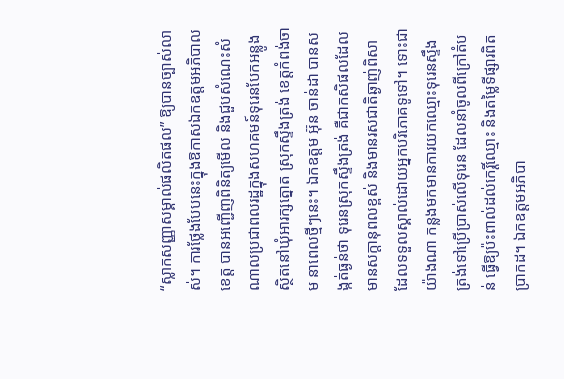“ស្លាកសញ្ញាសម្គាល់ផលិតផល” ឱ្យបានច្បាស់លាស់។ ការថ្លែងបែបនេះក្នុងឱកាសឯកឧត្តមអភិបាលខេត្ត បានអញ្ជើញពិនិត្យមើល និងជួបសំណេះសំណាលប្រជាពលរដ្ឋក្នុងសហគមន៍ទុរេនបែកអន្លូង ស្ថិតនៅឃុំអារក្សត្នោត ស្រុកស្ទឹងត្រង់ ខេត្តកំពង់ចាម នាពេលថ្មីៗនេះ។ ឯកឧត្តម អ៊ុន ចាន់ដា បានសង្កត់ធ្ងន់ថា ទុរេនស្រុកស្ទឹងត្រង់ គឺជាកសិផលដែលមានសក្តានុពលខ្ពស់ និងមានរសជាតិឆ្ងាញ់ពិសា ដែលទទួលស្គាល់ដោយអ្នកបរិភោគទូទៅ។ ទោះជាយ៉ាងណា កន្លងមកមានការយកឈ្មោះទុរេនស្ទឹងត្រង់ទៅប្រើប្រាស់លើទុរេន ដែលនាំចូលពីក្រៅតំបន់ ធ្វើឱ្យប៉ះពាល់ដល់កេរ្តិ៍ឈ្មោះ និងតម្លៃទីផ្សារពិតប្រាកដ។ ឯកឧត្តមអភិបា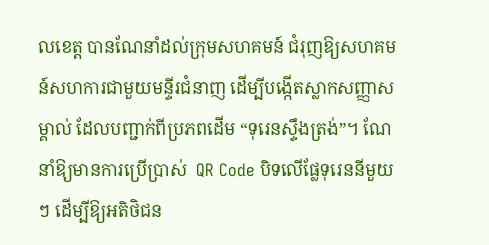លខេត្ត បានណែនាំដល់ក្រុមសហគមន៍ ជំរុញឱ្យសហគមន៍សហការជាមួយមន្ទីរជំនាញ ដើម្បីបង្កើតស្លាកសញ្ញាសម្គាល់ ដែលបញ្ជាក់ពីប្រភពដើម “ទុរេនស្ទឹងត្រង់”។ ណែនាំឱ្យមានការប្រើប្រាស់  QR Code បិទលើផ្លែទុរេននីមួយៗ ដើម្បីឱ្យអតិថិជន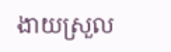ងាយស្រួល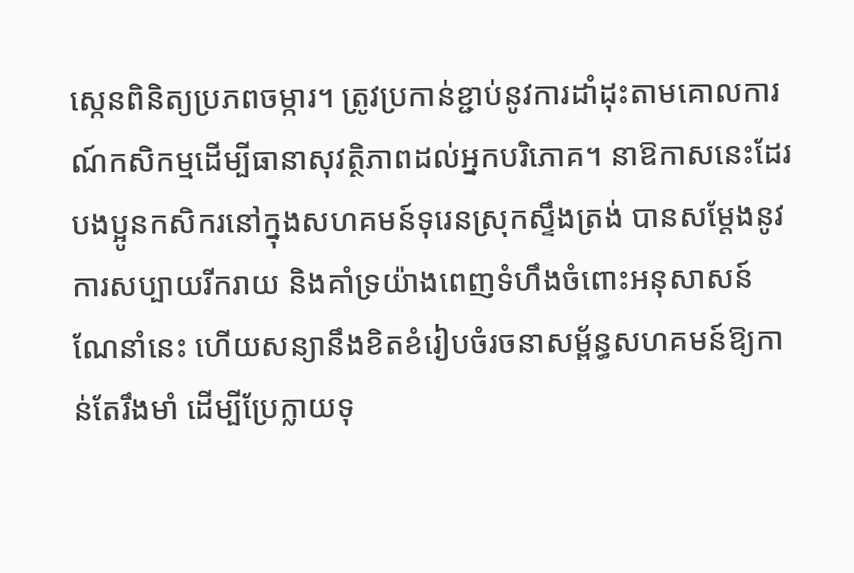ស្កេនពិនិត្យប្រភពចម្ការ។ ត្រូវប្រកាន់ខ្ជាប់នូវការដាំដុះតាមគោលការណ៍កសិកម្មដើម្បីធានាសុវត្ថិភាពដល់អ្នកបរិភោគ។ នាឱកាសនេះដែរ បងប្អូនកសិករនៅក្នុងសហគមន៍ទុរេនស្រុកស្ទឹងត្រង់ បានសម្តែងនូវការសប្បាយរីករាយ និងគាំទ្រយ៉ាងពេញទំហឹងចំពោះអនុសាសន៍ណែនាំនេះ ហើយសន្យានឹងខិតខំរៀបចំរចនាសម្ព័ន្ធសហគមន៍ឱ្យកាន់តែរឹងមាំ ដើម្បីប្រែក្លាយទុ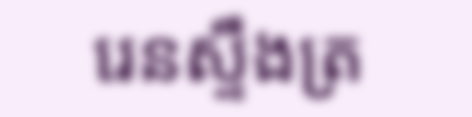រេនស្ទឹងត្រ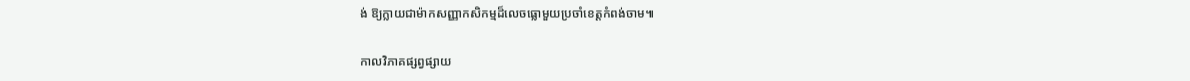ង់ ឱ្យក្លាយជាម៉ាកសញ្ញាកសិកម្មដ៏លេចធ្លោមួយប្រចាំខេត្តកំពង់ចាម៕

កាលវិភាគផ្សព្វផ្សាយ